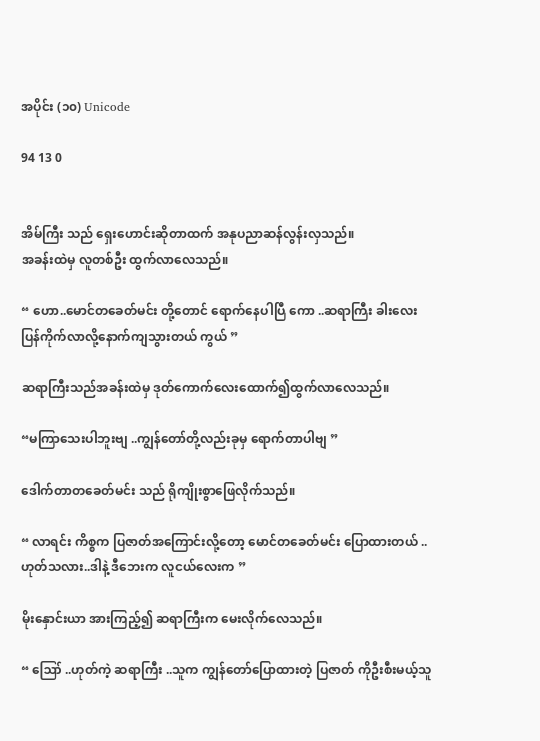အပိုင်း (၁၀) Unicode

94 13 0


အိမ်ကြီး သည် ရှေးဟောင်းဆိုတာထက် အနုပညာဆန်လွန်းလှသည်။
အခန်းထဲမှ လူတစ်ဦး ထွက်လာလေသည်။

“ ဟော..မောင်တခေတ်မင်း တို့တောင် ရောက်နေပါပြီ ကော ..ဆရာကြီး ခါးလေးပြန်ကိုက်လာလို့နောက်ကျသွားတယ် ကွယ် ”

ဆရာကြီးသည်အခန်းထဲမှ ဒုတ်ကောက်လေးထောက်၍ထွက်လာလေသည်။

“မကြာသေးပါဘူးဗျ ..ကျွန်တော်တို့လည်းခုမှ ရောက်တာပါဗျ ”

ဒေါက်တာတခေတ်မင်း သည် ရိုကျိုးစွာဖြေလိုက်သည်။

“ လာရင်း ကိစ္စက ပြဇာတ်အကြောင်းလို့တော့ မောင်တခေတ်မင်း ပြောထားတယ် ..ဟုတ်သလား..ဒါနဲ့ ဒီဘေးက လူငယ်လေးက ”

မိုးနှောင်းယာ အားကြည့်၍ ဆရာကြီးက မေးလိုက်လေသည်။

“ ဪ ..ဟုတ်ကဲ့ ဆရာကြီး ..သူက ကျွန်တော်ပြောထားတဲ့ ပြဇာတ် ကိုဦးစီးမယ့်သူ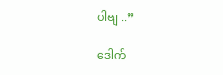ပါဗျ ..”

ဒေါက်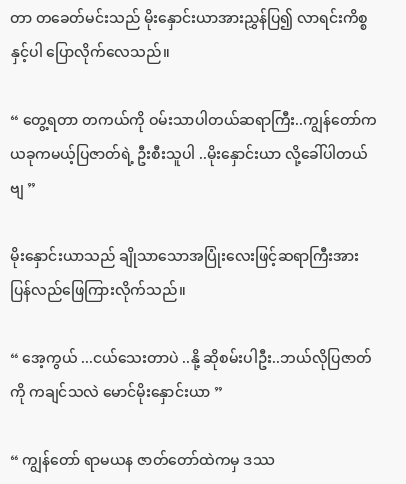တာ တခေတ်မင်းသည် မိုးနှောင်းယာအားညွှန်ပြ၍ လာရင်းကိစ္စနှင့်ပါ ပြောလိုက်လေသည်။

“ တွေ့ရတာ တကယ်ကို ဝမ်းသာပါတယ်ဆရာကြီး..ကျွန်တော်က ယခုကမယ့်ပြဇာတ်ရဲ့ ဦးစီးသူပါ ..မိုးနှောင်းယာ လို့ခေါ်ပါတယ်ဗျ ”

မိုးနှောင်းယာသည် ချိုသာသောအပြုံးလေးဖြင့်ဆရာကြီးအား ပြန်လည်ဖြေကြားလိုက်သည်။

“ အေ့ကွယ် ...ငယ်သေးတာပဲ ..နို့ ဆိုစမ်းပါဦး..ဘယ်လိုပြဇာတ်ကို ကချင်သလဲ မောင်မိုးနှောင်းယာ ”

“ ကျွန်တော် ရာမယန ဇာတ်တော်ထဲကမှ ဒဿ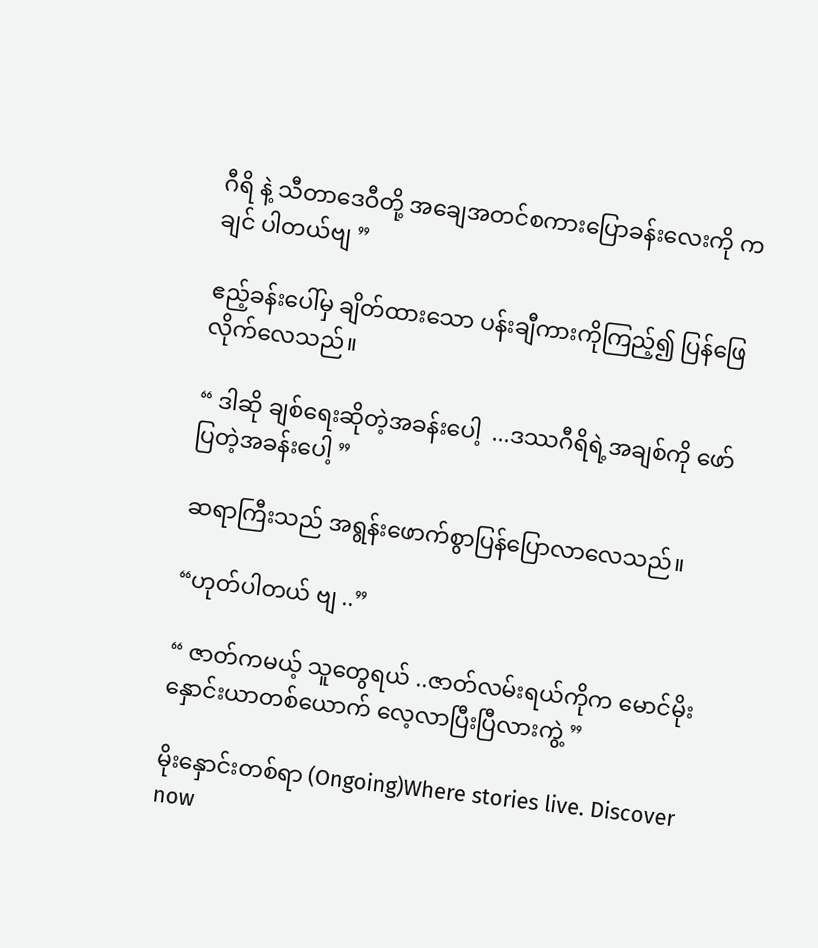ဂီရိ နဲ့ သီတာဒေဝီတို့ အချေအတင်စကားပြောခန်းလေးကို က ချင် ပါတယ်ဗျ ”

ဧည့်ခန်းပေါ်မှ ချိတ်ထားသော ပန်းချီကားကိုကြည့်၍ ပြန်ဖြေလိုက်လေသည်။

“ ဒါဆို ချစ်ရေးဆိုတဲ့အခန်းပေါ့  ...ဒဿဂီရိရဲ့အချစ်ကို ဖော်ပြတဲ့အခန်းပေါ့ ”

ဆရာကြီးသည် အရွန်းဖောက်စွာပြန်ပြောလာလေသည်။

“ဟုတ်ပါတယ် ဗျ ..”

“ ဇာတ်ကမယ့် သူတွေရယ် ..ဇာတ်လမ်းရယ်ကိုက မောင်မိုးနှောင်းယာတစ်ယောက် လေ့လာပြီးပြီလားကွဲ့ ”

မိုးနှောင်းတစ်ရာ (Ongoing)Where stories live. Discover now